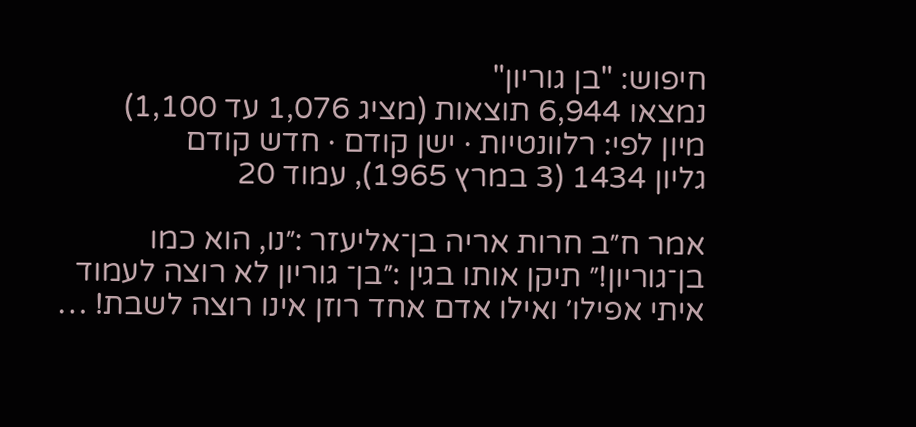חיפוש: "בן גוריון"
נמצאו 6,944 תוצאות (מציג 1,076 עד 1,100)
מיון לפי: רלוונטיות · ישן קודם · חדש קודם
גליון 1434 (3 במרץ 1965), עמוד 20

אמר ח״ב חרות אריה בן־אליעזר :״נו, הוא כמו בן־גוריון!״ תיקן אותו בגין :״בן־ גוריון לא רוצה לעמוד איתי אפילו׳ ואילו אדם אחד רוזן אינו רוצה לשבת! …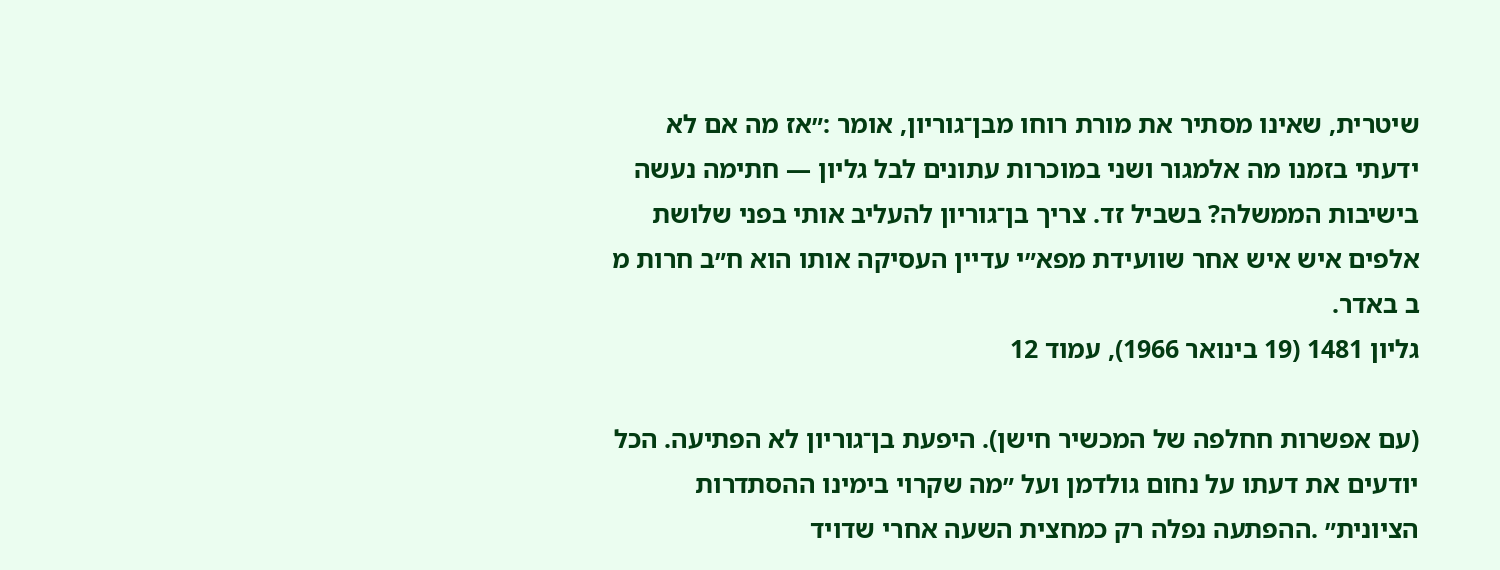שיטרית, שאינו מסתיר את מורת רוחו מבן־גוריון, אומר :״אז מה אם לא ידעתי בזמנו מה אלמגור ושני במוכרות עתונים לבל גליון — חתימה נעשה בישיבות הממשלה? בשביל זד. צריך בן־גוריון להעליב אותי בפני שלושת אלפים איש איש אחר שוועידת מפא״י עדיין העסיקה אותו הוא ח״ב חרות מ ב באדר.
גליון 1481 (19 בינואר 1966), עמוד 12

(עם אפשרות חחלפה של המכשיר חישן). היפעת בן־גוריון לא הפתיעה. הכל יודעים את דעתו על נחום גולדמן ועל ״מה שקרוי בימינו ההסתדרות הציונית״ .ההפתעה נפלה רק כמחצית השעה אחרי שדויד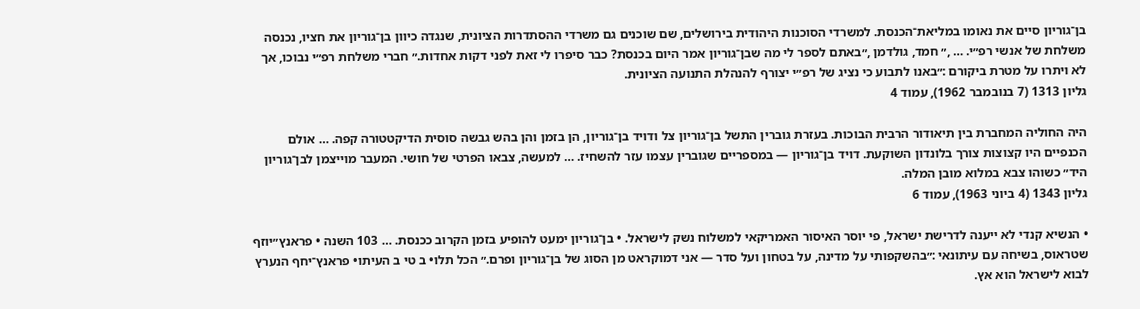בן־גוריון סיים את נאומו במליאת־הכנסת. למשרדי הסוכנות היהודית בירושלים, שם שוכנים גם משרדי ההסתדרות הציונית, שנגדה כיוון בן־גוריון את חציו, נכנסה משלחת של אנשי רפ״י. … ,״ חמד, גולדמן ,״באתם לספר לי מה שבן־גוריון אמר היום בכנסת? כבר סיפרו לי זאת לפני דקות אחדות.״ חברי משלחת רפ״י נבוכו, אך לא ויתרו על מטרת ביקורם :״באנו לתבוע כי נציג של רפ״י יצורף להנהלת התנועה הציונית.
גליון 1313 (7 בנובמבר 1962), עמוד 4

היה החוליה המחברת בין תיאודור הרבית הבוכות. בעזרת גוברין התשל בן־גוריון צל ודויד בן־גוריון, הן בזמן והן בהש גבשה סוסית הדיקטטורה קפה. … אולם הכנפיים היו קצוצות צורך בלונדון השוקעת. דויד בן־גוריון — במספריים שגוברין עצמו עזר להשחיז. … למעשה, צבאו הפרטי של חושי. המעבר מוייצמן לבן־גוריון היד״ כשוהו צבא במלוא מובן המלה.
גליון 1343 (4 ביוני 1963), עמוד 6

• הנשיא קנדי לא ייענה לדרישת ישראל, פי יוסר האיסור האמריקאי למשלוח נשק לישראל. • בן־גוריון ימעט להופיע בזמן הקרוב ככנסת. … 103 השנה • פראנץ״יוזף שטראוס, בשיחה עם עיתונאי :״בהשקפותי על מדינה, על בטחון ועל סדר — אני דמוקראט מן הסוג של בן־גוריון ופרם.״ הכל תלו• ב טי ב העיתו• פראנץ־יחף הנערץ לבוא לישראל הוא אץ.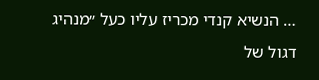… הנשיא קנדי מכריז עליו כעל ״מנהיג דגול של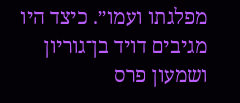מפלגתו ועמו״. כיצד היו מגיבים דויד בן־גוריון ושמעון פרס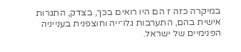במיקרה כזה ז הם היו רואים בכך, בצדק, התגרות אישית בהם, התערבות גלו־ייה וחוצפנית בענייניה הפנימיים של ישראל.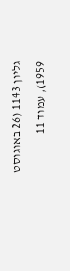גליון 1143 (26 באוגוסט 1959), עמוד 11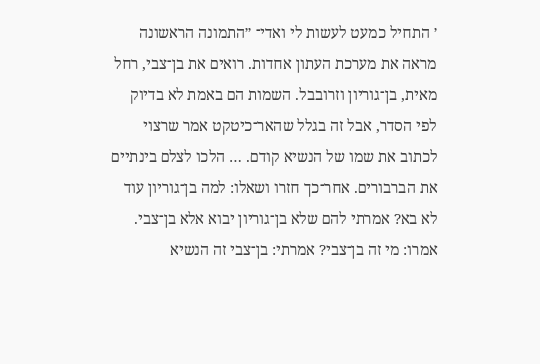׳ התחיל כמעט לעשות לי ואדי־ ״התמונה הראשונה מראה את מערכת העתון אחדות. רואים את בן־צבי, רחל מאית, בן־גוריון וזרובבל. השמות הם באמת לא בדיוק לפי הסדר, אבל זה בגלל שהאר־כיטקט אמר שרצוי לכתוב את שמו של הנשיא קודם. … הלכו לצלם בינתיים את הברבורים. אחר־כך חזרו ושאלו: למה בן־גוריון עוד לא בא? אמרתי להם שלא בן־גוריון יבוא אלא בן־צבי. אמרו: מי זה בן־צבי? אמרתי: בן־צבי זה הנשיא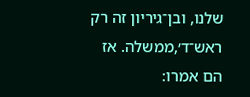שלנו, ובן־גיריון זה רק ראש־ד׳,ממשלה. אז הם אמרו: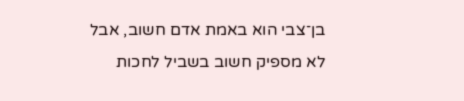בן־צבי הוא באמת אדם חשוב, אבל לא מספיק חשוב בשביל לחכות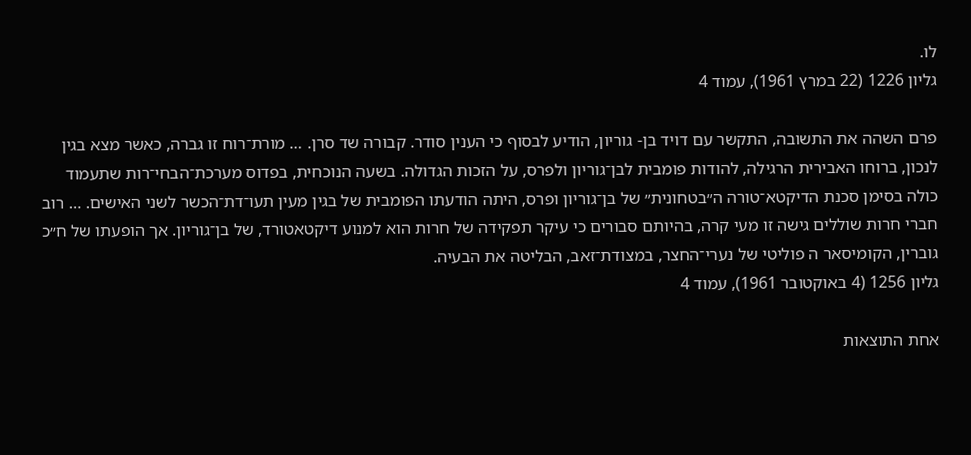לו.
גליון 1226 (22 במרץ 1961), עמוד 4

פרם השהה את התשובה, התקשר עם דויד בן- גוריון, הודיע לבסוף כי הענין סודר. קבורה שד סרן. … מורת־רוח זו גברה, כאשר מצא בגין לנכון, ברוחו האבירית הרגילה, להודות פומבית לבן־גוריון ולפרס, על הזכות הגדולה. בשעה הנוכחית, בפדוס מערכת־הבחי־רות שתעמוד כולה בסימן סכנת הדיקטא־טורה ה״בטחונית״ של בן־גוריון ופרס, היתה הודעתו הפומבית של בגין מעין תעו־דת־הכשר לשני האישים. … רוב חברי חרות שוללים גישה זו מעי קרה, בהיותם סבורים כי עיקר תפקידה של חרות הוא למנוע דיקטאטורד, של בן־גוריון. אך הופעתו של ח״כ גוברין, הקומיסאר ה פוליטי של נערי־החצר, במצודת־זאב, הבליטה את הבעיה.
גליון 1256 (4 באוקטובר 1961), עמוד 4

אחת התוצאות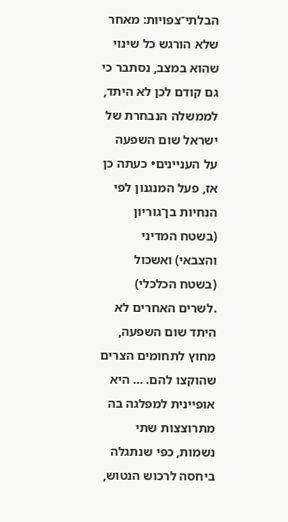הבלתי־צפויות: מאחר שלא הורגש כל שינוי שהוא במצב, נסתבר כי גם קודם לכן לא היתד, לממשלה הנבחרת של ישראל שום השפעה על העניינים• כעתה כן אז, פעל המנגנון לפי הנחיות בן־גוריון (בשטח המדיני והצבאי) ואשכול (בשטח הכלכלי) .לשרים האחרים לא היתד שום השפעה, מחוץ לתחומים הצרים שהוקצו להם. … היא אופיינית למפלגה בה מתרוצצות שתי נשמות, כפי שנתגלה ביחסה לרכוש הנטוש,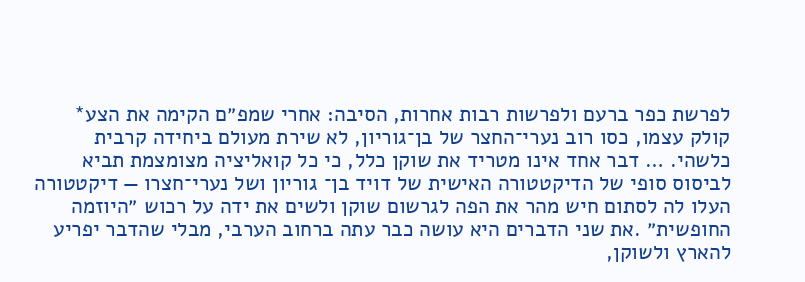לפרשת כפר ברעם ולפרשות רבות אחרות, הסיבה: אחרי שמפ״ם הקימה את הצע* קולק עצמו, כסו רוב נערי־החצר של בן־גוריון, לא שירת מעולם ביחידה קרבית כלשהי. … דבר אחד אינו מטריד את שוקן כלל, כי כל קואליציה מצומצמת תביא לביסוס סופי של הדיקטטורה האישית של דויד בן־ גוריון ושל נערי־חצרו — דיקטטורה העלו לה לסתום חיש מהר את הפה לגרשום שוקן ולשים את ידה על רכוש ״היוזמה החופשית״ .את שני הדברים היא עושה כבר עתה ברחוב הערבי, מבלי שהדבר יפריע להארץ ולשוקן,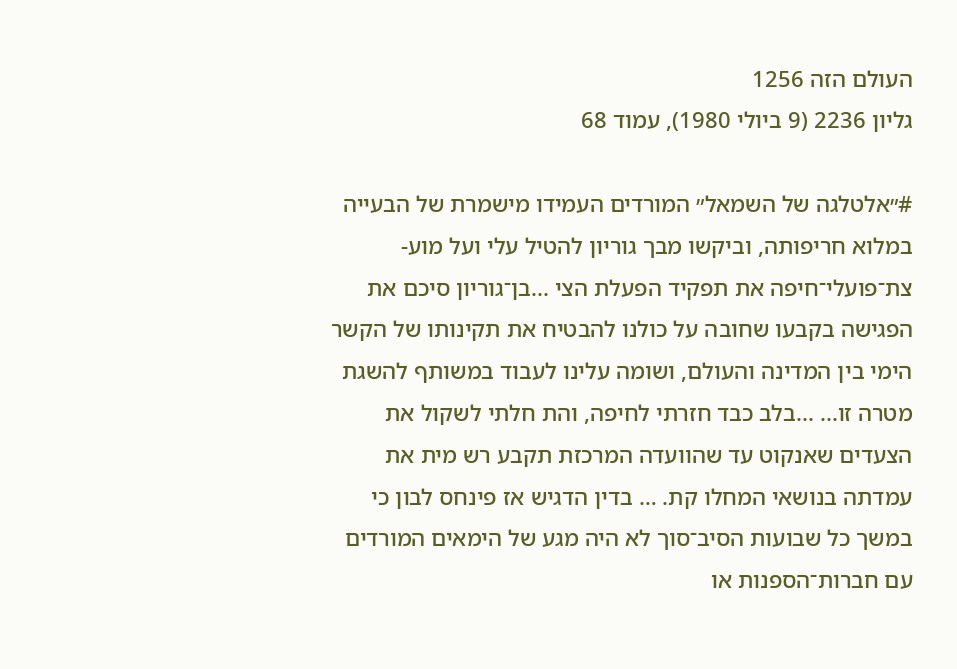העולם הזה 1256
גליון 2236 (9 ביולי 1980), עמוד 68

#״אלטלגה של השמאל״ המורדים העמידו מישמרת של הבעייה במלוא חריפותה, וביקשו מבך גוריון להטיל עלי ועל מוע- צת־פועלי־חיפה את תפקיד הפעלת הצי ...בן־גוריון סיכם את הפגישה בקבעו שחובה על כולנו להבטיח את תקינותו של הקשר הימי בין המדינה והעולם, ושומה עלינו לעבוד במשותף להשגת מטרה זו... ...בלב כבד חזרתי לחיפה, והת חלתי לשקול את הצעדים שאנקוט עד שהוועדה המרכזת תקבע רש מית את עמדתה בנושאי המחלו קת. … בדין הדגיש אז פינחס לבון כי במשך כל שבועות הסיב־סוך לא היה מגע של הימאים המורדים עם חברות־הספנות או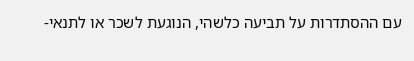עם ההסתדרות על תביעה כלשהי, הנוגעת לשכר או לתנאי-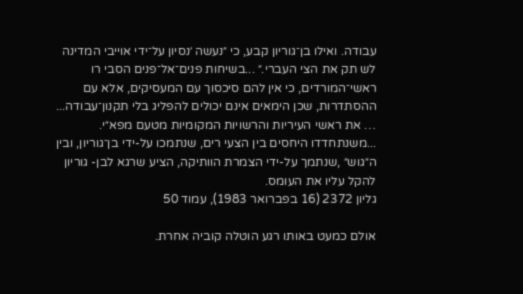עבודה. ואילו בן־גוריון קבע, כי ״נעשה ׳נסיון על־ידי אוייבי המדינה לש תק את הצי העברי.״ ...בשיחות פנים־אל־פנים הסבי רו ראשי־המורדים, כי אין להם סיכסוך עם המעסיקים, אלא עם ההסתדרות, שכן הימאים אינם יכולים להפליג בלי תקנון־עבודה... … את ראשי העיריות והרשויות המקומיות מטעם מפא״י. ...משנתחדדו היחסים בין הצעי רים, שנתמכו על-ידי בן־גוריון, ובין ה״גוש״ ,שנתמך על-ידי הצמרת הוותיקה, הציע שרגא לבן- גוריון להקל עליו את העומס.
גליון 2372 (16 בפברואר 1983), עמוד 50

אולם כמעט באותו רגע הוטלה קוביה אחרת.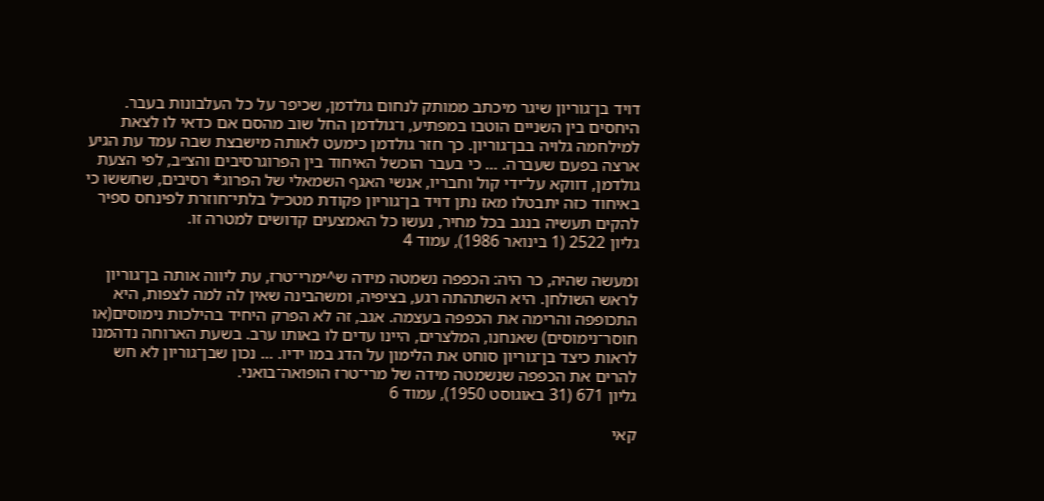דויד בן־גוריון שיגר מיכתב ממותק לנחום גולדמן, שכיפר על כל העלבונות בעבר. היחסים בין השניים הוטבו במפתיע, ו־גולדמן החל שוב מהסם אם כדאי לו לצאת למילחמה גלויה בבן־גוריון. כך חזר גולדמן כימעט לאותה מישבצת שבה עמד עת הגיע ארצה בפעם שעברה. … כי בעבר הוכשל האיחוד בין הפרוגרסיבים והצ״ב, לפי הצעת גולדמן, דווקא על־ידי קול וחבריו, אנשי האגף השמאלי של הפרוג* רסיבים, שחששו כי באיחוד כזה יתבטלו מאז נתן דויד בן־גוריון פקודת מטכ״ל בלתי־חוזרת לפינחס ספיר להקים תעשיה בנגב בכל מחיר, נעשו כל האמצעים קדושים למטרה זו.
גליון 2522 (1 בינואר 1986), עמוד 4

ומעשה שהיה, כר היה: הכפפה נשמטה מידה ש^ימרי־טרז, עת ליווה אותה בן־גוריון לראש השולחן. היא השתהתה רגע, בציפיה, ומשהבינה שאין לה למה לצפות, היא התכופפה והרימה את הכפפה בעצמה. אגב, זה לא הפרק היחיד בהילכות נימוסים(או חוסר־נימוסים) שאנחנו, המלצרים, היינו עדים לו באותו ערב. בשעת הארוחה נדהמנו לראות כיצד בן־גוריון סוחט את הלימון על הדג במו ידיו. … נכון שבן־גוריון לא חש להרים את הכפפה שנשמטה מידה של מרי־טרז הופואה־בואני.
גליון 671 (31 באוגוסט 1950), עמוד 6

קאי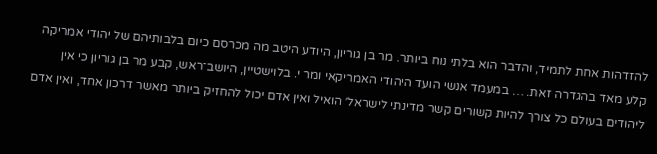להזדהות אחת לתמיד, והדבר הוא בלתי נוח ביותר. מר בן גוריון, היודע היטב מה מכרסם כיום בלבותיהם של יהודי אמריקה קלע מאד בהגדרה זאת. … במעמד אנשי הועד היהודי האמריקאי ומר י. בלוישטיין, היושב־ראש, קבע מר בן גוריון כי אין ליהודים בעולם כל צורך להיות קשורים קשר מדינתי לישראל׳ הואיל ואין אדם יכול להחזיק ביותר מאשר דרכון אחד, ואין אדם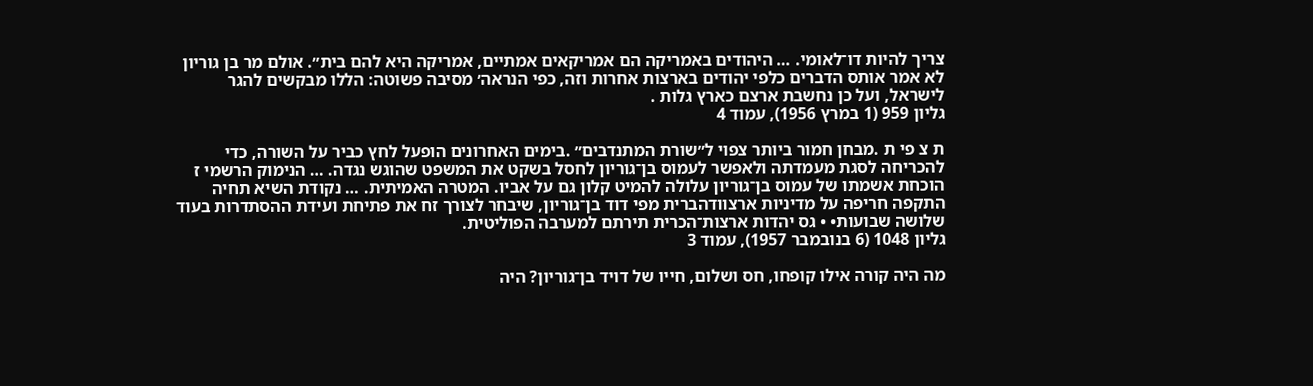צריך להיות דו־לאומי. … היהודים באמריקה הם אמריקאים אמתיים, אמריקה היא להם בית״. אולם מר בן גוריון לא אמר אותס הדברים כלפי יהודים בארצות אחרות וזה, כפי הנראה׳ מסיבה פשוטה: הללו מבקשים להגר לישראל, ועל כן נחשבת ארצם כארץ גלות .
גליון 959 (1 במרץ 1956), עמוד 4

ת צ פי ת .מבחן חמור ביותר צפוי ל״שורת המתנדבים״ .בימים האחרונים הופעל לחץ כביר על השורה, כדי להכריחה לסגת מעמדתה ולאפשר לעמוס בן־גוריון לחסל בשקט את המשפט שהוגש נגדה. … הנימוק הרשמי ז הוכחת אשמתו של עמוס בן־גוריון עלולה להמיט קלון גם על אביו. המטרה האמיתית. … נקודת השיא תחיה התקפה חריפה על מדיניות ארצוודהברית מפי דוד בן־גוריון, שיבחר לצורך זח את פתיחת ועידת ההסתדרות בעוד שלושה שבועות• • גס יהדות ארצות־הכרית תירתם למערבה הפוליטית.
גליון 1048 (6 בנובמבר 1957), עמוד 3

מה היה קורה אילו קופחו, חס ושלום, חייו של דויד בן־גוריון? היה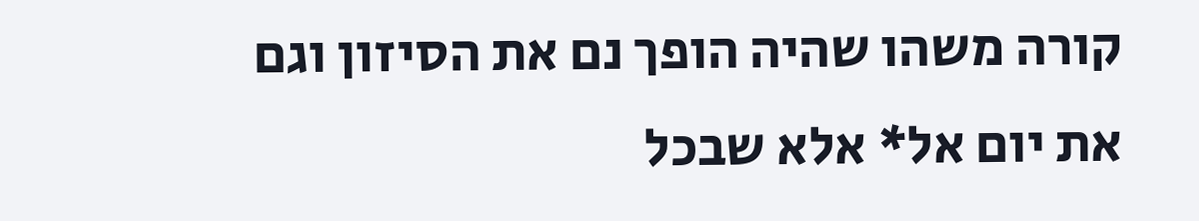קורה משהו שהיה הופך נם את הסיזון וגם את יום אל* אלא שבכל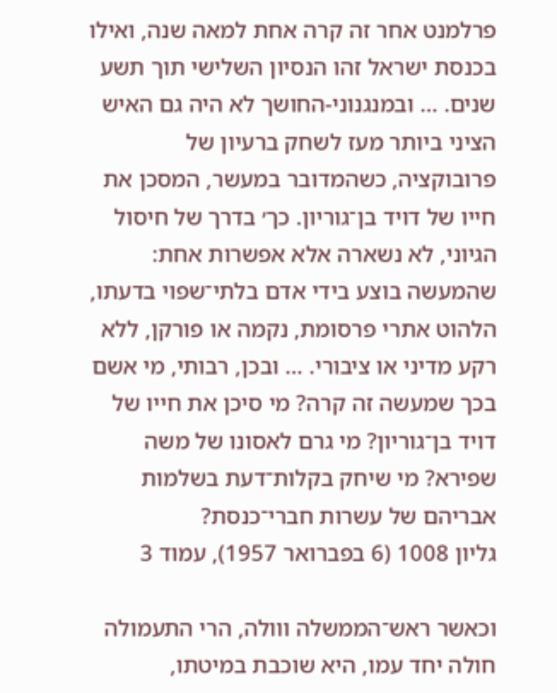פרלמנט אחר זה קרה אחת למאה שנה, ואילו בכנסת ישראל זהו הנסיון השלישי תוך תשע שנים. … ובמנגנוני-החושך לא היה גם האיש הציני ביותר מעז לשחק ברעיון של פרובוקציה, כשהמדובר במעשר, המסכן את חייו של דויד בן־גוריון. כך׳ בדרך של חיסול הגיוני, לא נשארה אלא אפשרות אחת: שהמעשה בוצע בידי אדם בלתי־שפוי בדעתו, הלהוט אתרי פרסומת, נקמה או פורקן, ללא רקע מדיני או ציבורי. … ובכן, רבותי, מי אשם בכך שמעשה זה קרה? מי סיכן את חייו של דויד בן־גוריון? מי גרם לאסונו של משה שפירא? מי שיחק בקלות־דעת בשלמות אבריהם של עשרות חברי־כנסת?
גליון 1008 (6 בפברואר 1957), עמוד 3

וכאשר ראש־הממשלה ווולה, הרי התעמולה חולה יחד עמו, היא שוכבת במיטתו,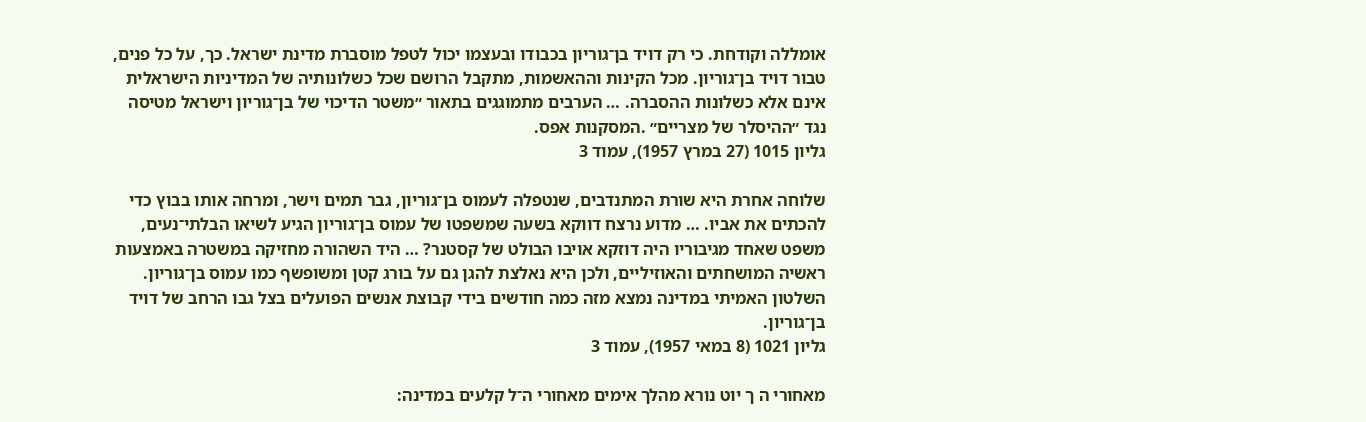אומללה וקודחת. כי רק דויד בן־גוריון בכבודו ובעצמו יכול לטפל מוסברת מדינת ישראל. כך, על כל פנים, טבור דויד בן־גוריון. מכל הקינות וההאשמות, מתקבל הרושם שכל כשלונותיה של המדיניות הישראלית אינם אלא כשלונות ההסברה. … הערבים מתמוגגים בתאור ״משטר הדיכוי של בן־גוריון וישראל מטיסה נגד ״ההיסלר של מצריים״ .המסקנות אפס.
גליון 1015 (27 במרץ 1957), עמוד 3

שלוחה אחרת היא שורת המתנדבים, שנטפלה לעמוס בן־גוריון, גבר תמים וישר, ומרחה אותו בבוץ כדי להכתים את אביו. … מדוע נרצח דווקא בשעה שמשפטו של עמוס בן־גוריון הגיע לשיאו הבלתי־נעים, משפט שאחד מגיבוריו היה דוזקא אויבו הבולט של קסטנר? … היד השהורה מחזיקה במשטרה באמצעות ראשיה המושחתים והאוזיליים, ולכן היא נאלצת להגן גם על בורג קטן ומשופשף כמו עמוס בן־גוריון. השלטון האמיתי במדינה נמצא מזה כמה חודשים בידי קבוצת אנשים הפועלים בצל גבו הרחב של דויד בן־גוריון.
גליון 1021 (8 במאי 1957), עמוד 3

מאחורי ה ך יוט נורא מהלך אימים מאחורי ה־ל קלעים במדינה: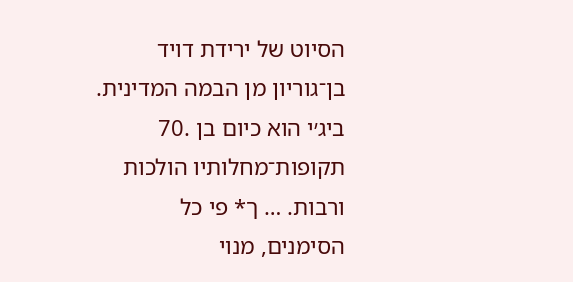הסיוט של ירידת דויד בן־גוריון מן הבמה המדינית. ביג׳י הוא כיום בן .70 תקופות־מחלותיו הולכות ורבות. … ך* פי כל הסימנים, מנוי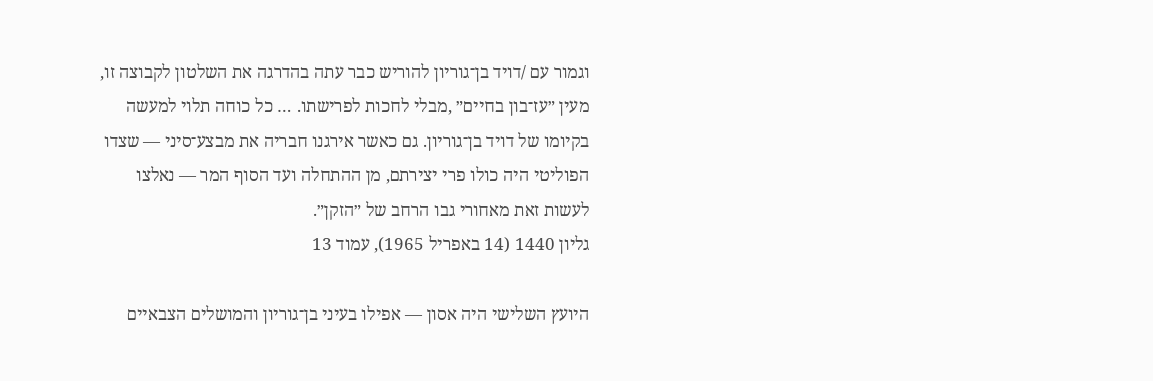וגמור עם /דויד בן־גוריון להוריש כבר עתה בהדרגה את השלטון לקבוצה זו, מעין ״עז־בון בחיים״ ,מבלי לחכות לפרישתו. … כל כוחה תלוי למעשה בקיומו של דויד בן־גוריון. גם כאשר אירגנו חבריה את מבצע־סיני — שצדו הפוליטי היה כולו פרי יצירתם, מן ההתחלה ועד הסוף המר — נאלצו לעשות זאת מאחורי גבו הרחב של ״הזקן״.
גליון 1440 (14 באפריל 1965), עמוד 13

היועץ השלישי היה אסון — אפילו בעיני בן־גוריון והמושלים הצבאיים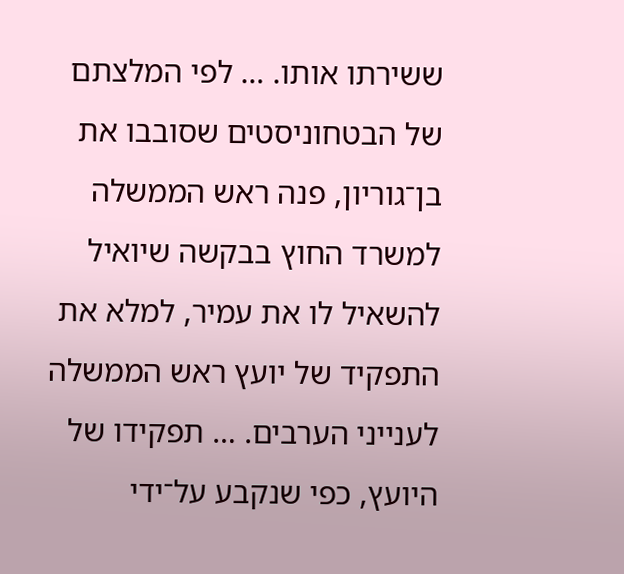ששירתו אותו. … לפי המלצתם של הבטחוניסטים שסובבו את בן־גוריון, פנה ראש הממשלה למשרד החוץ בבקשה שיואיל להשאיל לו את עמיר, למלא את התפקיד של יועץ ראש הממשלה לענייני הערבים. … תפקידו של היועץ, כפי שנקבע על־ידי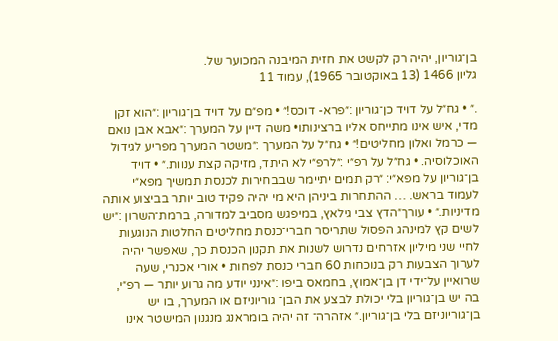בן־גוריון, יהיה רק לקשט את חזית המיבנה המכוער של.
גליון 1466 (13 באוקטובר 1965), עמוד 11

.״ • גח״ל על דויד כן־גוריון :״פרא- דוכס!״ • מפ״ם על דויד בן־גוריון :״הוא זקן מדי, איש אינו מתייחס אליו ברצינותו• משה דיין על המערך :״אבא אבן נואם — כרמל ואלון מחליטים!״ • גח״ל על המערך :״משטר המערך מפריע לגידול האוכלוסיה. • גח״ל על רפ״י :״לרפ״י לא היתד, מזיקה קצת ענוות.״ • דויד בן־גוריון על מפא״י: ״רק תמים יתיימר שבבחירות לכנסת תמשיך מפא״י לעמוד בראש. … ההתחרות ביניהן היא מי יהיה פקיד טוב יותר בביצוע אותה מדיניות.״ • עורך״הדץ צבי גילאץ, במיפגש מסביב למדורה, ברמת־השרון :״יש לשים קץ למינהג הפסול שתריסר חברי־כנסת מחליטים החלטות הנוגעות לחיי שני מיליון אזרחים נדרוש לשנות את תקנון הכנסת כך, שאפשר יהיה לערוך הצבעות רק בנוכחות 60 חברי כנסת לפחות • אורי אכנרי, שעה שרואיין על־ידי דן בן־אמוץ, בחמאס ביפו :״אינני יודע מה גרוע יותר — רפ״י, בה יש בן־גוריון בלי יכולת לבצע את הבן־ גוריוניזם או המערך, בו יש בן־גוריוניזם בלי בן־גוריון.״ אזהרה־ זה יהיה בומראנג מנגנון המישטר אינו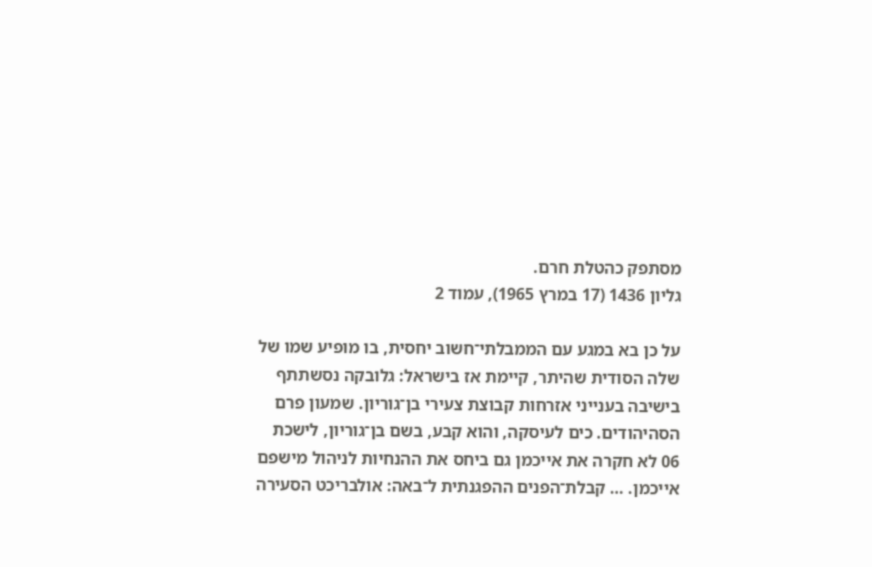מסתפק כהטלת חרם.
גליון 1436 (17 במרץ 1965), עמוד 2

על כן בא במגע עם הממבלתי־חשוב יחסית, בו מופיע שמו של שלה הסודית שהיתר, קיימת אז בישראל: גלובקה נסשתתף בישיבה בענייני אזרחות קבוצת צעירי בן־גוריון. שמעון פרם הסהיהודים. כים לעיסקה, והוא קבע, בשם בן־גוריון, לישכת 06 לא חקרה את אייכמן גם ביחס את ההנחיות לניהול מישפם אייכמן. … קבלת־הפנים ההפגנתית ל־באה: אולבריכט הסעירה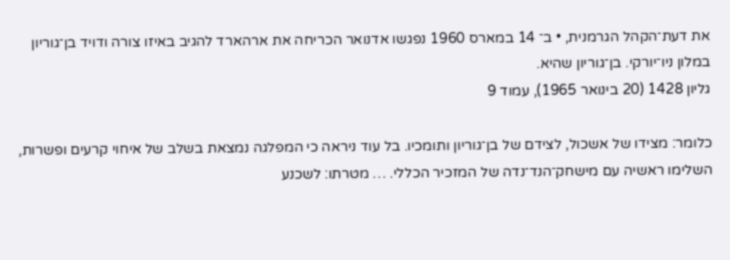את דעת־הקהל הגרמנית, • ב־ 14 במארס 1960 נפגשו אדנואר הכריחה את ארהארד להגיב באיזו צורה ודויד בן־גוריון במלון ניו־יורקי. בן־גוריון שהיא.
גליון 1428 (20 בינואר 1965), עמוד 9

כלומר: מצידו של אשכול, לצידם של בן־גוריון ותומכיו. בל עוד ניראה כי המפלגה נמצאת בשלב של איחוי קרעים ופשרות, השלימו ראשיה עם מישחק־הנד־נדה של המזכיר הכללי. … מטרתו: לשכנע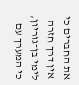את החברים כי אין דרך חזרה לימי בן־גוריון, כי המערך עם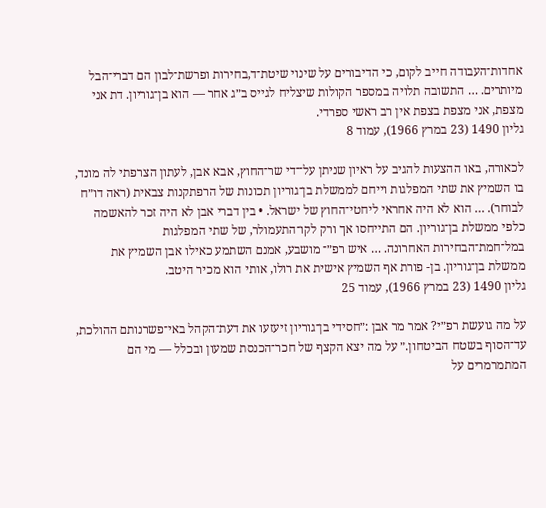אחדות־העבודה חייב לקום, כי הדיבורים על שינוי שיטת־ד,בחירות ופרשת־לבון הם דברי־הבל מיותרים. … התשובה תלויה במספר הקולות שיצליח לגייס ב״ג אחר — הוא בן־גוריון. דת אני מצפת, אני מצפת בצפת אין רב ראשי ספרדי.
גליון 1490 (23 במרץ 1966), עמוד 8

לכאורה, באו ההצעות להגיב על ראיון שניתן על־־די שר־החוץ, אבא אבן, לעתון הצרפתי לה מונד, בו השמיץ את שתי המפלגות וייחם לממשלת בן־גוריון תכונות של הרפתקנות צבאית (ראה דו״ח לבוחר). … הוא לא היה אחראי ליחטי־החוץ של ישראל. • בין דברי אבן לא היה זכר להאשמה כלפי ממשלת בן־גוריון. הם התייחסו אך ורק לקו־התעמולר, של שתי המפלגות במל־חמת־הבחירות האחרונה. … איש רפ״־ מושבע, אמנם השתמע כאילו אבן השמיץ את ממשלת בן־גוריון. בן- פורת אף השמיץ אישית את רולו, אותי הוא מכיר היטב.
גליון 1490 (23 במרץ 1966), עמוד 25

על מה גועשת רפ״י? אמר מר אבן :״חסידי בן־גוריון זיעזעו את דעת־הקהל באי־פשרנותם ההולכת, עד־הסוף בשטח הביטחון.״ על מה יצא הקצף של חכר־הכנסת שמעון ובכלל — מי הם המתמרמרים על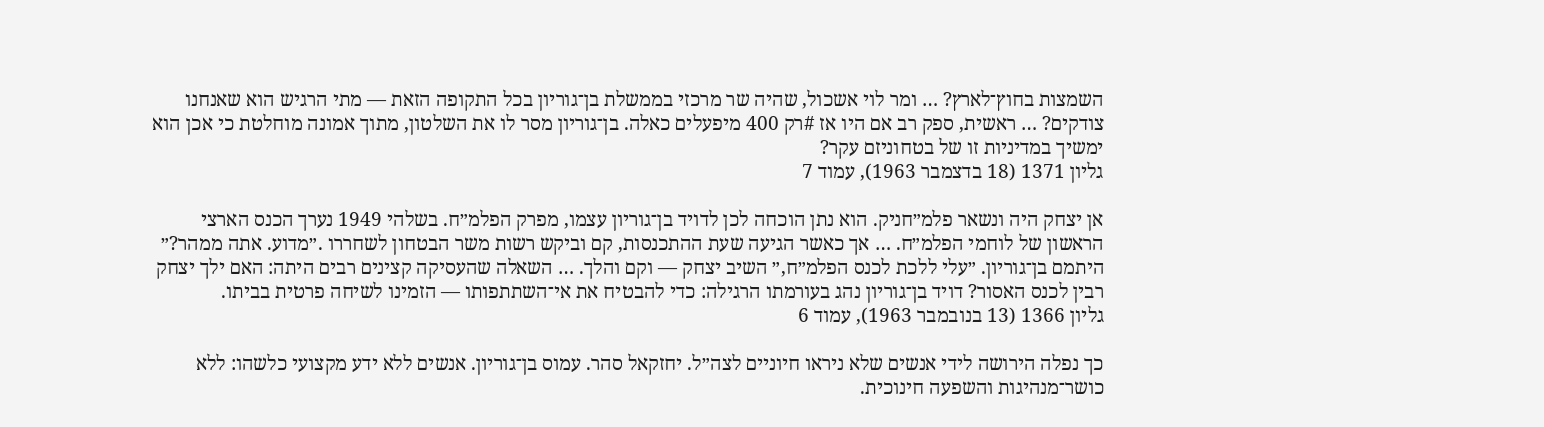השמצות בחוץ־לארץ? … ומר לוי אשכול, שהיה שר מרכזי בממשלת בן־גוריון בכל התקופה הזאת — מתי הרגיש הוא שאנחנו צודקים? … ראשית, ספק רב אם היו אז #רק 400 מיפעלים כאלה. בן־גוריון מסר לו את השלטון, מתוך אמונה מוחלטת כי אכן הוא ימשיך במדיניות זו של בטחוניזם עקר?
גליון 1371 (18 בדצמבר 1963), עמוד 7

אן יצחק היה ונשאר פלמ״חניק. הוא נתן הוכחה לכן לדויד בן־גוריון עצמו, מפרק הפלמ״ח. בשלהי 1949 נערך הכנס הארצי הראשון של לוחמי הפלמ״ח. … אך כאשר הגיעה שעת ההתכנסות, קם וביקש רשות משר הבטחון לשחררו .״מדוע. אתה ממהר?״ היתמם בן־גוריון. ״עלי ללכת לכנס הפלמ״ח,״ השיב יצחק — וקם והלך. … השאלה שהעסיקה קצינים רבים היתה: האם ילך יצחק רבין לכנס האסור? דויד בן־גוריון נהג בעורמתו הרגילה: כדי להבטיח את אי־השתתפותו — הזמינו לשיחה פרטית בביתו.
גליון 1366 (13 בנובמבר 1963), עמוד 6

כך נפלה הירושה לידי אנשים שלא ניראו חיוניים לצה״ל. יחזקאל סהר. עמוס בן־גוריון. אנשים ללא ידע מקצועי כלשהו: ללא כושר־מנהיגות והשפעה חינוכית.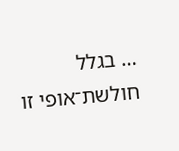… בגלל חולשת־אופי זו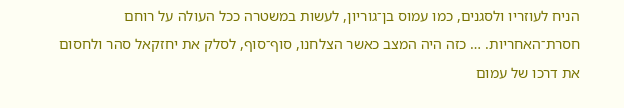הניח לעוזריו ולסגנים, כמו עמוס בן־גוריון, לעשות במשטרה ככל העולה על רוחם חסרת־האחריות. … כזה היה המצב כאשר הצלחנו, סוף־סוף, לסלק את יחזקאל סהר ולחסום את דרכו של עמום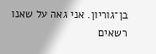בן־גוריון. אני גאה על שאנו רשאים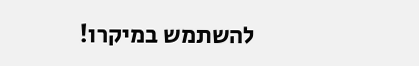להשתמש במיקרו!